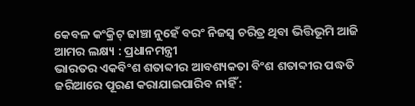କେବଳ କଂକ୍ରିଟ୍ ଢାଞ୍ଚା ନୁହେଁ ବରଂ ନିଜସ୍ବ ଚରିତ୍ର ଥିବା ଭିତ୍ତିଭୂମି ଆଜି ଆମର ଲକ୍ଷ୍ୟ : ପ୍ରଧାନମନ୍ତ୍ରୀ
ଭାରତର ଏକବିଂଶ ଶତାବ୍ଦୀର ଆବଶ୍ୟକତା ବିଂଶ ଶତାବ୍ଦୀର ପଦ୍ଧତି ଜରିଆରେ ପୂରଣ କରାଯାଇପାରିବ ନାହିଁ :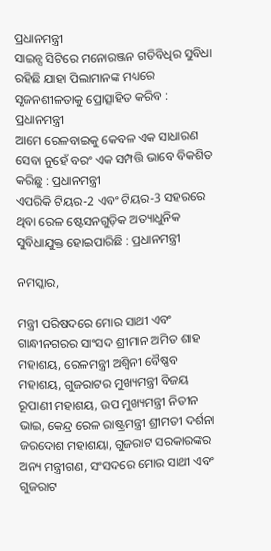ପ୍ରଧାନମନ୍ତ୍ରୀ
ସାଇନ୍ସ ସିଟିରେ ମନୋରଞ୍ଜନ ଗତିବିଧିର ସୁବିଧା ରହିଛି ଯାହା ପିଲାମାନଙ୍କ ମଧ୍ୟରେ ସୃଜନଶୀଳତାକୁ ପ୍ରୋତ୍ସାହିତ କରିବ : ପ୍ରଧାନମନ୍ତ୍ରୀ
ଆମେ ରେଳବାଇକୁ କେବଳ ଏକ ସାଧାରଣ ସେବା ନୁହେଁ ବରଂ ଏକ ସମ୍ପତ୍ତି ଭାବେ ବିକଶିତ କରିଛୁ : ପ୍ରଧାନମନ୍ତ୍ରୀ
ଏପରିକି ଟିୟର-2 ଏବଂ ଟିୟର-3 ସହରରେ ଥିବା ରେଳ ଷ୍ଟେସନଗୁଡ଼ିକ ଅତ୍ୟାଧୁନିକ ସୁବିଧାଯୁକ୍ତ ହୋଇପାରିଛି : ପ୍ରଧାନମନ୍ତ୍ରୀ

ନମସ୍କାର,

ମନ୍ତ୍ରୀ ପରିଷଦରେ ମୋର ସାଥୀ ଏବଂ ଗାନ୍ଧୀନଗରର ସାଂସଦ ଶ୍ରୀମାନ ଅମିତ ଶାହ ମହାଶୟ, ରେଳମନ୍ତ୍ରୀ ଅଶ୍ୱିନୀ ବୈଷ୍ଣବ ମହାଶୟ, ଗୁଜରାଟର ମୁଖ୍ୟମନ୍ତ୍ରୀ ବିଜୟ ରୂପାଣୀ ମହାଶୟ, ଉପ ମୁଖ୍ୟମନ୍ତ୍ରୀ ନିତୀନ ଭାଇ, କେନ୍ଦ୍ର ରେଳ ରାଷ୍ଟ୍ରମନ୍ତ୍ରୀ ଶ୍ରୀମତୀ ଦର୍ଶନା ଜରଦୋଶ ମହାଶୟା, ଗୁଜରାଟ ସରକାରଙ୍କର ଅନ୍ୟ ମନ୍ତ୍ରୀଗଣ, ସଂସଦରେ ମୋର ସାଥୀ ଏବଂ ଗୁଜରାଟ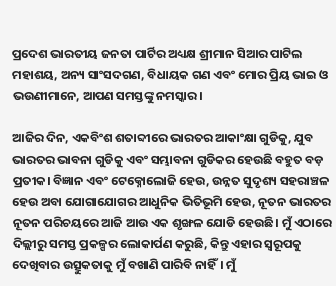ପ୍ରଦେଶ ଭାରତୀୟ ଜନତା ପାର୍ଟିର ଅଧ୍ୟକ୍ଷ ଶ୍ରୀମାନ ସିଆର ପାଟିଲ ମହାଶୟ, ଅନ୍ୟ ସାଂସଦଗଣ, ବିଧାୟକ ଗଣ ଏବଂ ମୋର ପ୍ରିୟ ଭାଇ ଓ ଭଉଣୀମାନେ, ଆପଣ ସମସ୍ତଙ୍କୁ ନମସ୍କାର।

ଆଜିର ଦିନ, ଏକବିଂଶ ଶତାବ୍ଦୀରେ ଭାରତର ଆକାଂକ୍ଷା ଗୁଡିକୁ, ଯୁବ ଭାରତର ଭାବନା ଗୁଡିକୁ ଏବଂ ସମ୍ଭାବନା ଗୁଡିକର ହେଉଛି ବହୁତ ବଡ଼ ପ୍ରତୀକ। ବିଜ୍ଞାନ ଏବଂ ଟେକ୍ନୋଲୋଜି ହେଉ, ଉନ୍ନତ ସୁଦୃଶ୍ୟ ସହରାଞ୍ଚଳ ହେଉ ଅବା ଯୋଗାଯୋଗର ଆଧୁନିକ ଭିତିଭୂମି ହେଉ, ନୂତନ ଭାରତର ନୂତନ ପରିଚୟରେ ଆଜି ଆଉ ଏକ ଶୃଙ୍ଖଳ ଯୋଡି ହେଉଛି। ମୁଁ ଏଠାରେ ଦିଲ୍ଲୀରୁ ସମସ୍ତ ପ୍ରକଳ୍ପର ଲୋକାର୍ପଣ କରୁଛି, କିନ୍ତୁ ଏହାର ସ୍ୱରୂପକୁ ଦେଖିବାର ଉତ୍ସୁକତାକୁ ମୁଁ ବଖାଣି ପାରିବି ନାହିଁ। ମୁଁ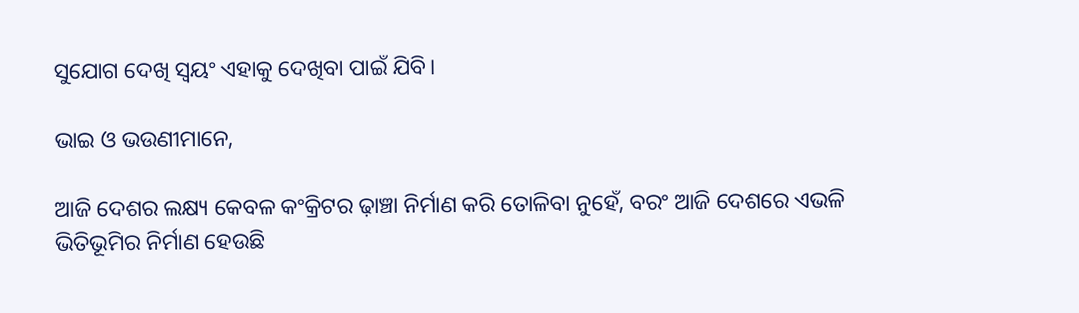ସୁଯୋଗ ଦେଖି ସ୍ୱୟଂ ଏହାକୁ ଦେଖିବା ପାଇଁ ଯିବି।

ଭାଇ ଓ ଭଉଣୀମାନେ,

ଆଜି ଦେଶର ଲକ୍ଷ୍ୟ କେବଳ କଂକ୍ରିଟର ଢ଼ାଞ୍ଚା ନିର୍ମାଣ କରି ତୋଳିବା ନୁହେଁ, ବରଂ ଆଜି ଦେଶରେ ଏଭଳି ଭିତିଭୂମିର ନିର୍ମାଣ ହେଉଛି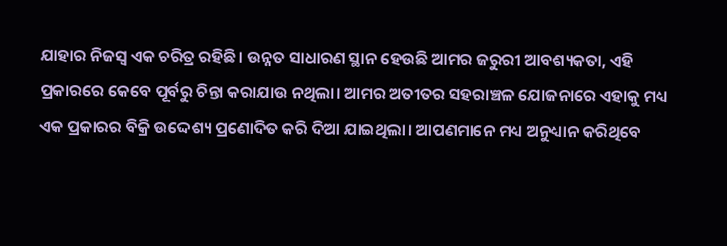ଯାହାର ନିଜସ୍ୱ ଏକ ଚରିତ୍ର ରହିଛି। ଉନ୍ନତ ସାଧାରଣ ସ୍ଥାନ ହେଉଛି ଆମର ଜରୁରୀ ଆବଶ୍ୟକତା, ଏହି ପ୍ରକାରରେ କେବେ ପୂର୍ବରୁ ଚିନ୍ତା କରାଯାଉ ନଥିଲା। ଆମର ଅତୀତର ସହରାଞ୍ଚଳ ଯୋଜନାରେ ଏହାକୁ ମଧ୍ୟ ଏକ ପ୍ରକାରର ବିକ୍ରି ଉଦ୍ଦେଶ୍ୟ ପ୍ରଣୋଦିତ କରି ଦିଆ ଯାଇଥିଲା। ଆପଣମାନେ ମଧ୍ୟ ଅନୁଧ୍ୟାନ କରିଥିବେ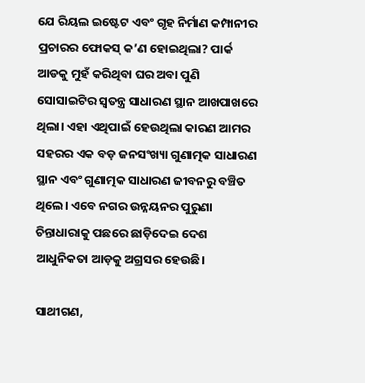ଯେ ରିୟଲ ଇଷ୍ଟେଟ ଏବଂ ଗୃହ ନିର୍ମାଣ କମ୍ପାନୀର ପ୍ରଚାରର ଫୋକସ୍‍ କ’ଣ ହୋଇଥିଲା? ପାର୍କ ଆଡକୁ ମୁହଁ କରିଥିବା ଘର ଅବା ପୁଣି ସୋସାଇଟିର ସ୍ୱତନ୍ତ୍ର ସାଧାରଣ ସ୍ଥାନ ଆଖପାଖରେ ଥିଲା। ଏହା ଏଥିପାଇଁ ହେଉଥିଲା କାରଣ ଆମର ସହରର ଏକ ବଡ଼ ଜନସଂଖ୍ୟା ଗୁଣାତ୍ମକ ସାଧାରଣ ସ୍ଥାନ ଏବଂ ଗୁଣାତ୍ମକ ସାଧାରଣ ଜୀବନରୁ ବଞ୍ଚିତ ଥିଲେ। ଏବେ ନଗର ଉନ୍ନୟନର ପୁରୁଣା ଚିନ୍ତାଧାରାକୁ ପଛରେ ଛାଡ଼ିଦେଇ ଦେଶ ଆଧୁନିକତା ଆଡ଼କୁ ଅଗ୍ରସର ହେଉଛି।

ସାଥୀଗଣ,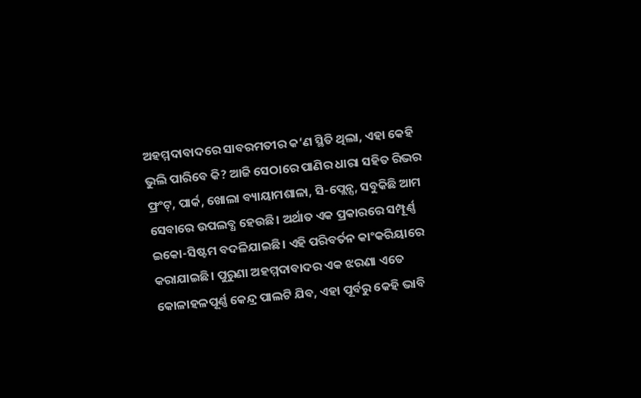ଅହମ୍ମଦାବାଦରେ ସାବରମତୀର କ’ଣ ସ୍ଥିତି ଥିଲା, ଏହା କେହି ଭୁଲି ପାରିବେ କି? ଆଜି ସେଠାରେ ପାଣିର ଧାରା ସହିତ ରିଭର ଫ୍ରଂଟ୍‍, ପାର୍କ, ଖୋଲା ବ୍ୟାୟାମଶାଳା, ସି-ପ୍ଲେନ୍ସ, ସବୁକିଛି ଆମ ସେବାରେ ଉପଲବ୍ଧ ହେଉଛି। ଅର୍ଥାତ ଏକ ପ୍ରକାରରେ ସମ୍ପୂର୍ଣ୍ଣ ଇକୋ-ସିଷ୍ଟମ ବଦଳିଯାଇଛି। ଏହି ପରିବର୍ତନ କାଂକରିୟାରେ କରାଯାଇଛି। ପୁରୁଣା ଅହମ୍ମଦାବାଦର ଏକ ଝରଣା ଏତେ କୋଳାହଳପୂର୍ଣ୍ଣ କେନ୍ଦ୍ର ପାଲଟି ଯିବ, ଏହା ପୂର୍ବରୁ କେହି ଭାବି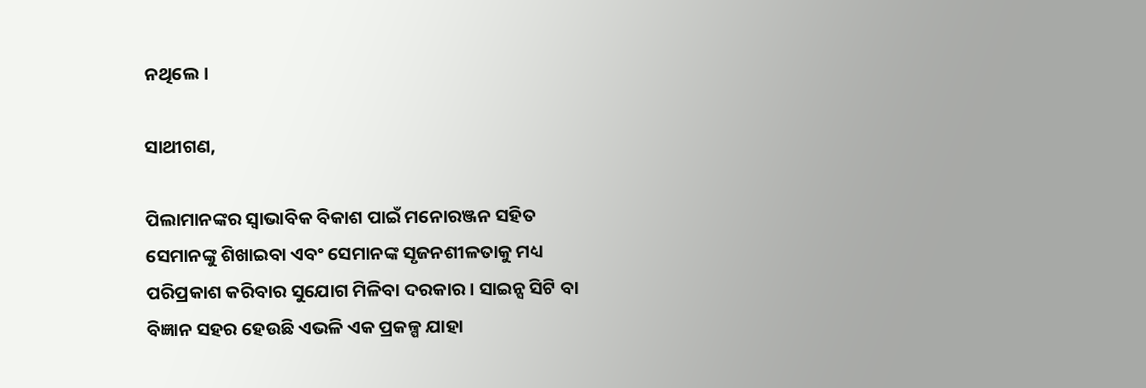ନଥିଲେ।

ସାଥୀଗଣ,

ପିଲାମାନଙ୍କର ସ୍ୱାଭାବିକ ବିକାଶ ପାଇଁ ମନୋରଞ୍ଜନ ସହିତ ସେମାନଙ୍କୁ ଶିଖାଇବା ଏବଂ ସେମାନଙ୍କ ସୃଜନଶୀଳତାକୁ ମଧ୍ୟ ପରିପ୍ରକାଶ କରିବାର ସୁଯୋଗ ମିଳିବା ଦରକାର। ସାଇନ୍ସ ସିଟି ବା ବିଜ୍ଞାନ ସହର ହେଉଛି ଏଭଳି ଏକ ପ୍ରକଳ୍ପ ଯାହା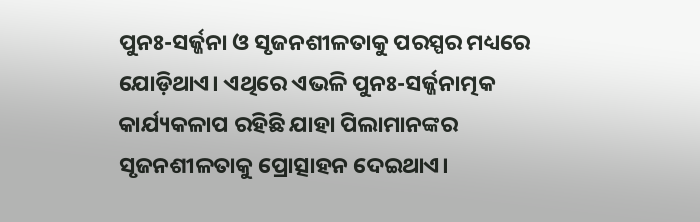ପୁନଃ-ସର୍ଜ୍ଜନା ଓ ସୃଜନଶୀଳତାକୁ ପରସ୍ପର ମଧ୍ୟରେ ଯୋଡ଼ିଥାଏ। ଏଥିରେ ଏଭଳି ପୁନଃ-ସର୍ଜ୍ଜନାତ୍ମକ କାର୍ଯ୍ୟକଳାପ ରହିଛି ଯାହା ପିଲାମାନଙ୍କର ସୃଜନଶୀଳତାକୁ ପ୍ରୋତ୍ସାହନ ଦେଇଥାଏ।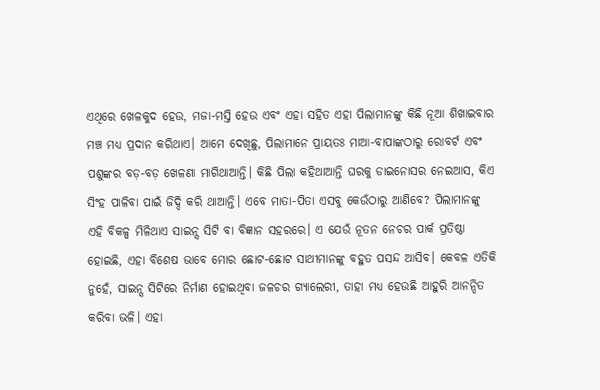ଏଥିରେ ଖେଳକୁଦ ହେଉ, ମଜା-ମସ୍ତି ହେଉ ଏବଂ ଏହା ସହିତ ଏହା ପିଲାମାନଙ୍କୁ କିଛି ନୂଆ ଶିଖାଇବାର ମଞ୍ଚ ମଧ୍ୟ ପ୍ରଦାନ କରିଥାଏ। ଆମେ ଦେଖିଛୁ, ପିଲାମାନେ ପ୍ରାୟତଃ ମାଆ-ବାପାଙ୍କଠାରୁ ରୋବର୍ଟ ଏବଂ ପଶୁଙ୍କର ବଡ଼-ବଡ଼ ଖେଳଣା ମାଗିଥାଆନ୍ତି। କିଛି ପିଲା କହିଥାଆନ୍ତି ଘରକୁ ଡାଇନୋସର ନେଇଆସ, କିଏ ସିଂହ ପାଳିବା ପାଇଁ ଜିଦ୍ଦି କରି ଥାଆନ୍ତି। ଏବେ ମାତା-ପିତା ଏସବୁ କେଉଁଠାରୁ ଆଣିବେ? ପିଲାମାନଙ୍କୁ ଏହି ବିକଳ୍ପ ମିଳିଥାଏ ସାଇନ୍ସ ସିଟି ବା ବିଜ୍ଞାନ ସହରରେ। ଏ ଯେଉଁ ନୂତନ ନେଚର ପାର୍କ ପ୍ରତିଷ୍ଠା ହୋଇଛି, ଏହା ବିଶେଷ ଭାବେ ମୋର ଛୋଟ-ଛୋଟ ସାଥୀମାନଙ୍କୁ ବହୁତ ପସନ୍ଦ ଆସିବ। କେବଳ ଏତିକି ନୁହେଁ, ସାଇନ୍ସ ସିଟିରେ ନିର୍ମାଣ ହୋଇଥିବା ଜଳଚର ଗ୍ୟାଲେରୀ, ତାହା ମଧ୍ୟ ହେଉଛି ଆହୁରି ଆନନ୍ଦିତ କରିବା ଭଳି। ଏହା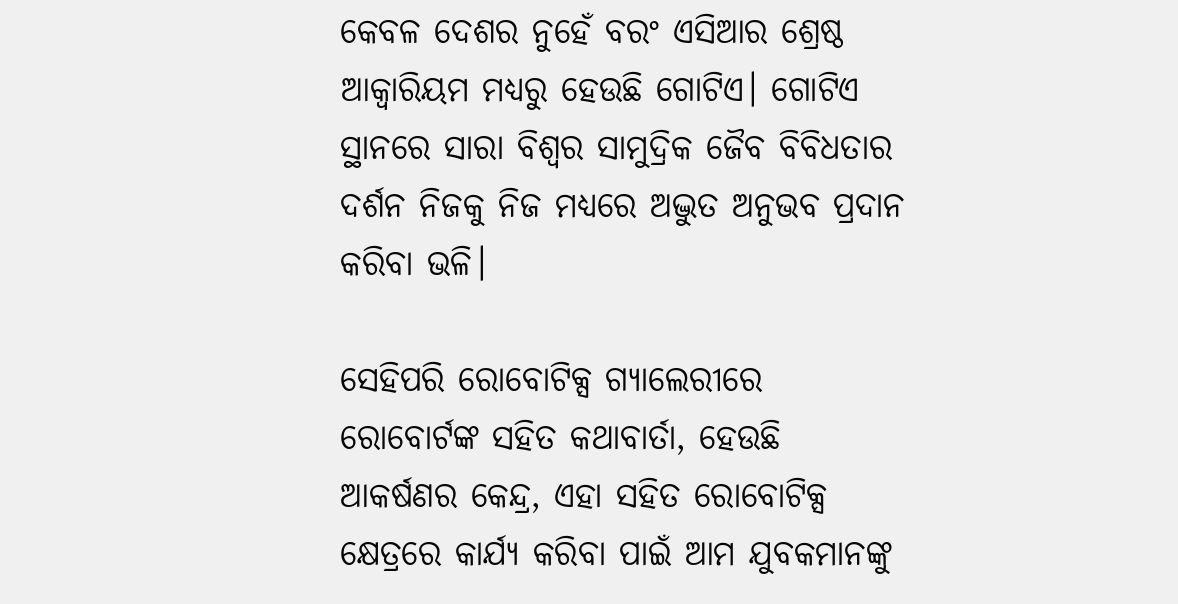କେବଳ ଦେଶର ନୁହେଁ ବରଂ ଏସିଆର ଶ୍ରେଷ୍ଠ ଆକ୍ୱାରିୟମ ମଧ୍ୟରୁ ହେଉଛି ଗୋଟିଏ। ଗୋଟିଏ ସ୍ଥାନରେ ସାରା ବିଶ୍ୱର ସାମୁଦ୍ରିକ ଜୈବ ବିବିଧତାର ଦର୍ଶନ ନିଜକୁ ନିଜ ମଧ୍ୟରେ ଅଦ୍ଭୁତ ଅନୁଭବ ପ୍ରଦାନ କରିବା ଭଳି।

ସେହିପରି ରୋବୋଟିକ୍ସ ଗ୍ୟାଲେରୀରେ ରୋବୋର୍ଟଙ୍କ ସହିତ କଥାବାର୍ତା, ହେଉଛି ଆକର୍ଷଣର କେନ୍ଦ୍ର, ଏହା ସହିତ ରୋବୋଟିକ୍ସ କ୍ଷେତ୍ରରେ କାର୍ଯ୍ୟ କରିବା ପାଇଁ ଆମ ଯୁବକମାନଙ୍କୁ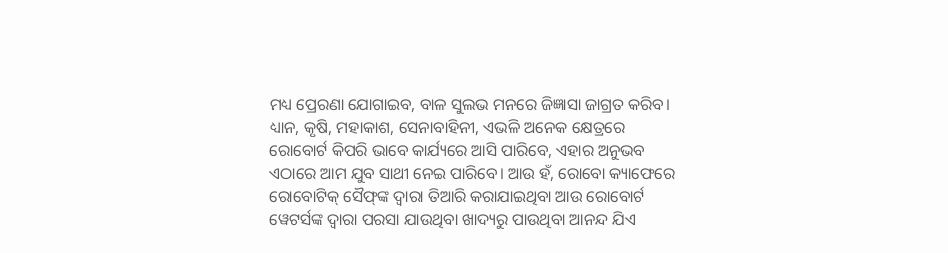ମଧ୍ୟ ପ୍ରେରଣା ଯୋଗାଇବ, ବାଳ ସୁଲଭ ମନରେ ଜିଜ୍ଞାସା ଜାଗ୍ରତ କରିବ। ଧ୍ୟାନ, କୃଷି, ମହାକାଶ, ସେନାବାହିନୀ, ଏଭଳି ଅନେକ କ୍ଷେତ୍ରରେ ରୋବୋର୍ଟ କିପରି ଭାବେ କାର୍ଯ୍ୟରେ ଆସି ପାରିବେ, ଏହାର ଅନୁଭବ ଏଠାରେ ଆମ ଯୁବ ସାଥୀ ନେଇ ପାରିବେ। ଆଉ ହଁ, ରୋବୋ କ୍ୟାଫେରେ ରୋବୋଟିକ୍‍ ସୈଫ୍‍ଙ୍କ ଦ୍ୱାରା ତିଆରି କରାଯାଇଥିବା ଆଉ ରୋବୋର୍ଟ ୱେଟର୍ସଙ୍କ ଦ୍ୱାରା ପରସା ଯାଉଥିବା ଖାଦ୍ୟରୁ ପାଉଥିବା ଆନନ୍ଦ ଯିଏ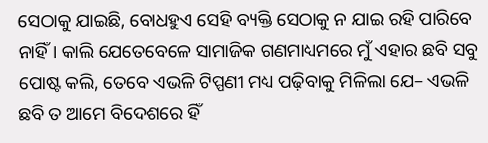ସେଠାକୁ ଯାଇଛି, ବୋଧହୁଏ ସେହି ବ୍ୟକ୍ତି ସେଠାକୁ ନ ଯାଇ ରହି ପାରିବେ ନାହିଁ। କାଲି ଯେତେବେଳେ ସାମାଜିକ ଗଣମାଧ୍ୟମରେ ମୁଁ ଏହାର ଛବି ସବୁ ପୋଷ୍ଟ କଲି, ତେବେ ଏଭଳି ଟିପ୍ପଣୀ ମଧ୍ୟ ପଢ଼ିବାକୁ ମିଳିଲା ଯେ– ଏଭଳି ଛବି ତ ଆମେ ବିଦେଶରେ ହିଁ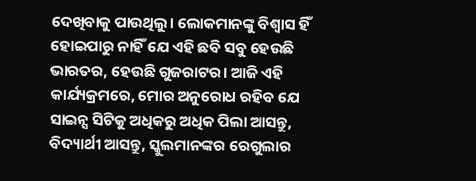ଦେଖିବାକୁ ପାଉଥିଲୁ। ଲୋକମାନଙ୍କୁ ବିଶ୍ୱାସ ହିଁ ହୋଇପାରୁ ନାହିଁ ଯେ ଏହି ଛବି ସବୁ ହେଉଛି ଭାରତର, ହେଉଛି ଗୁଜରାଟର। ଆଜି ଏହି କାର୍ଯ୍ୟକ୍ରମରେ, ମୋର ଅନୁରୋଧ ରହିବ ଯେ ସାଇନ୍ସ ସିଟିକୁ ଅଧିକରୁ ଅଧିକ ପିଲା ଆସନ୍ତୁ, ବିଦ୍ୟାର୍ଥୀ ଆସନ୍ତୁ, ସ୍କୁଲମାନଙ୍କର ରେଗୁଲାର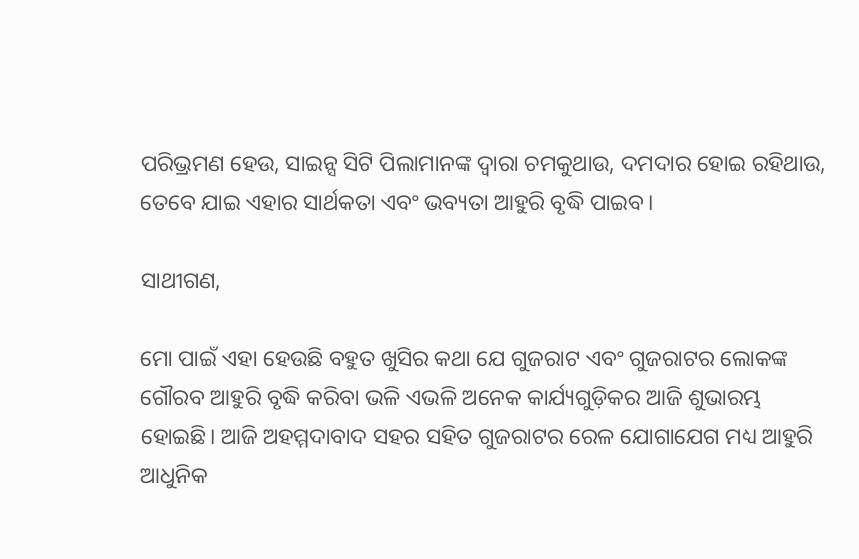ପରିଭ୍ରମଣ ହେଉ, ସାଇନ୍ସ ସିଟି ପିଲାମାନଙ୍କ ଦ୍ୱାରା ଚମକୁଥାଉ, ଦମଦାର ହୋଇ ରହିଥାଉ, ତେବେ ଯାଇ ଏହାର ସାର୍ଥକତା ଏବଂ ଭବ୍ୟତା ଆହୁରି ବୃଦ୍ଧି ପାଇବ।

ସାଥୀଗଣ,

ମୋ ପାଇଁ ଏହା ହେଉଛି ବହୁତ ଖୁସିର କଥା ଯେ ଗୁଜରାଟ ଏବଂ ଗୁଜରାଟର ଲୋକଙ୍କ ଗୌରବ ଆହୁରି ବୃଦ୍ଧି କରିବା ଭଳି ଏଭଳି ଅନେକ କାର୍ଯ୍ୟଗୁଡ଼ିକର ଆଜି ଶୁଭାରମ୍ଭ ହୋଇଛି। ଆଜି ଅହମ୍ମଦାବାଦ ସହର ସହିତ ଗୁଜରାଟର ରେଳ ଯୋଗାଯେଗ ମଧ୍ୟ ଆହୁରି ଆଧୁନିକ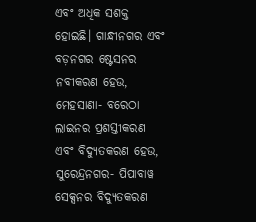ଏବଂ ଅଧିକ ସଶକ୍ତ ହୋଇଛି। ଗାନ୍ଧୀନଗର ଏବଂ ବଡ଼ନଗର ଷ୍ଟେସନର ନବୀକରଣ ହେଉ, ମେହସାଣା- ବରେଠା ଲାଇନର ପ୍ରଶସ୍ତୀକରଣ ଏବଂ ବିଦ୍ୟୁତକରଣ ହେଉ, ସୁରେନ୍ଦ୍ରନଗର- ପିପାବାୱ ସେକ୍ସନର ବିଦ୍ୟୁତକରଣ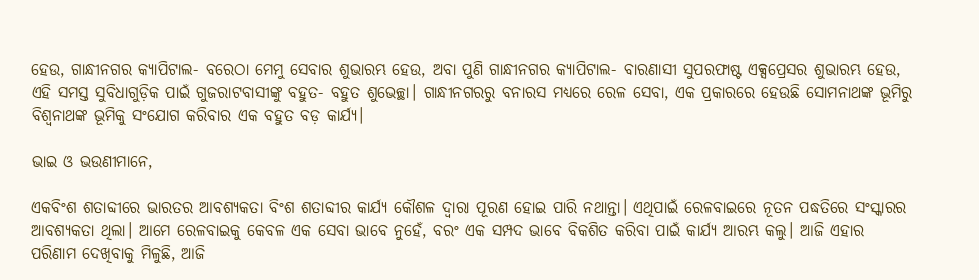ହେଉ, ଗାନ୍ଧୀନଗର କ୍ୟାପିଟାଲ- ବରେଠା ମେମୁ ସେବାର ଶୁଭାରମ୍ଭ ହେଉ, ଅବା ପୁଣି ଗାନ୍ଧୀନଗର କ୍ୟାପିଟାଲ- ବାରଣାସୀ ସୁପରଫାଷ୍ଟ ଏକ୍ସପ୍ରେସର ଶୁଭାରମ୍ଭ ହେଉ, ଏହି ସମସ୍ତ ସୁବିଧାଗୁଡ଼ିକ ପାଇଁ ଗୁଜରାଟବାସୀଙ୍କୁ ବହୁତ- ବହୁତ ଶୁଭେଚ୍ଛା। ଗାନ୍ଧୀନଗରରୁ ବନାରସ ମଧ୍ୟରେ ରେଳ ସେବା, ଏକ ପ୍ରକାରରେ ହେଉଛି ସୋମନାଥଙ୍କ ଭୂମିରୁ ବିଶ୍ୱନାଥଙ୍କ ଭୂମିକୁ ସଂଯୋଗ କରିବାର ଏକ ବହୁତ ବଡ଼ କାର୍ଯ୍ୟ।

ଭାଇ ଓ ଭଉଣୀମାନେ,

ଏକବିଂଶ ଶତାବ୍ଦୀରେ ଭାରତର ଆବଶ୍ୟକତା ବିଂଶ ଶତାବ୍ଦୀର କାର୍ଯ୍ୟ କୌଶଳ ଦ୍ୱାରା ପୂରଣ ହୋଇ ପାରି ନଥାନ୍ତା। ଏଥିପାଇଁ ରେଳବାଇରେ ନୂତନ ପଦ୍ଧତିରେ ସଂସ୍କାରର ଆବଶ୍ୟକତା ଥିଲା। ଆମେ ରେଳବାଇକୁ କେବଳ ଏକ ସେବା ଭାବେ ନୁହେଁ, ବରଂ ଏକ ସମ୍ପଦ ଭାବେ ବିକଶିତ କରିବା ପାଇଁ କାର୍ଯ୍ୟ ଆରମ୍ଭ କଲୁ। ଆଜି ଏହାର ପରିଣାମ ଦେଖିବାକୁ ମିଳୁଛି, ଆଜି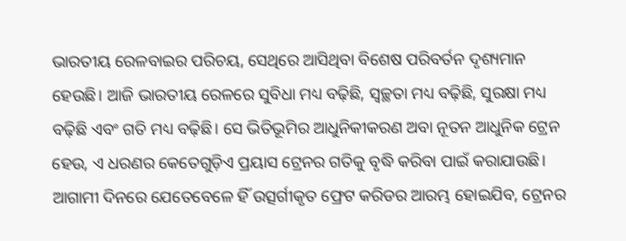ଭାରତୀୟ ରେଳବାଇର ପରିଚୟ, ସେଥିରେ ଆସିଥିବା ବିଶେଷ ପରିବର୍ତନ ଦୃଶ୍ୟମାନ ହେଉଛି। ଆଜି ଭାରତୀୟ ରେଳରେ ସୁବିଧା ମଧ୍ୟ ବଢ଼ିଛି, ସ୍ୱଚ୍ଛତା ମଧ୍ୟ ବଢ଼ିଛି, ସୁରକ୍ଷା ମଧ୍ୟ ବଢ଼ିଛି ଏବଂ ଗତି ମଧ୍ୟ ବଢ଼ିଛି। ସେ ଭିତିଭୂମିର ଆଧୁନିକୀକରଣ ଅବା ନୂତନ ଆଧୁନିକ ଟ୍ରେନ ହେଉ, ଏ ଧରଣର କେତେଗୁଡ଼ିଏ ପ୍ରୟାସ ଟ୍ରେନର ଗତିକୁ ବୃଦ୍ଧି କରିବା ପାଇଁ କରାଯାଉଛି। ଆଗାମୀ ଦିନରେ ଯେତେବେଳେ ହିଁ ଉତ୍ସର୍ଗୀକୃତ ଫ୍ରେଟ କରିଡର ଆରମ୍ଭ ହୋଇଯିବ, ଟ୍ରେନର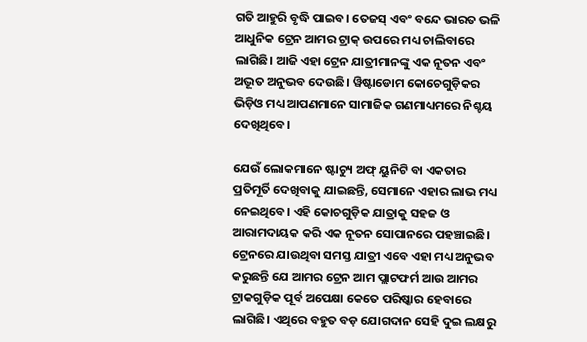ଗତି ଆହୁରି ବୃଦ୍ଧି ପାଇବ। ତେଜସ୍‍ ଏବଂ ବନ୍ଦେ ଭାରତ ଭଳି ଆଧୁନିକ ଟ୍ରେନ ଆମର ଟ୍ରାକ୍‍ ଉପରେ ମଧ୍ୟ ଚାଲିବାରେ ଲାଗିଛି। ଆଜି ଏହା ଟ୍ରେନ ଯାତ୍ରୀମାନଙ୍କୁ ଏକ ନୂତନ ଏବଂ ଅଦ୍ଭୂତ ଅନୁଭବ ଦେଉଛି। ୱିଷ୍ଟାଡୋମ କୋଚେଗୁଡ଼ିକର ଭିଡ଼ିଓ ମଧ୍ୟ ଆପଣମାନେ ସାମାଜିକ ଗଣମାଧ୍ୟମରେ ନିଶ୍ଚୟ ଦେଖିଥିବେ।

ଯେଉଁ ଲୋକମାନେ ଷ୍ଟାଚ୍ୟୁ ଅଫ୍‍ ୟୁନିଟି ବା ଏକତାର ପ୍ରତିମୂର୍ତି ଦେଖିବାକୁ ଯାଇଛନ୍ତି, ସେମାନେ ଏହାର ଲାଭ ମଧ୍ୟ ନେଇଥିବେ। ଏହି କୋଚଗୁଡ଼ିକ ଯାତ୍ରାକୁ ସହଜ ଓ ଆରାମଦାୟକ କରି ଏକ ନୂତନ ସୋପାନରେ ପହଞ୍ଚାଇଛି। ଟ୍ରେନରେ ଯାଉଥିବା ସମସ୍ତ ଯାତ୍ରୀ ଏବେ ଏହା ମଧ୍ୟ ଅନୁଭବ କରୁଛନ୍ତି ଯେ ଆମର ଟ୍ରେନ ଆମ ପ୍ଲାଟଫର୍ମ ଆଉ ଆମର ଟ୍ରାକଗୁଡ଼ିକ ପୂର୍ବ ଅପେକ୍ଷା କେତେ ପରିଷ୍କାର ହେବାରେ ଲାଗିଛି। ଏଥିରେ ବହୁତ ବଡ଼ ଯୋଗଦାନ ସେହି ଦୁଇ ଲକ୍ଷରୁ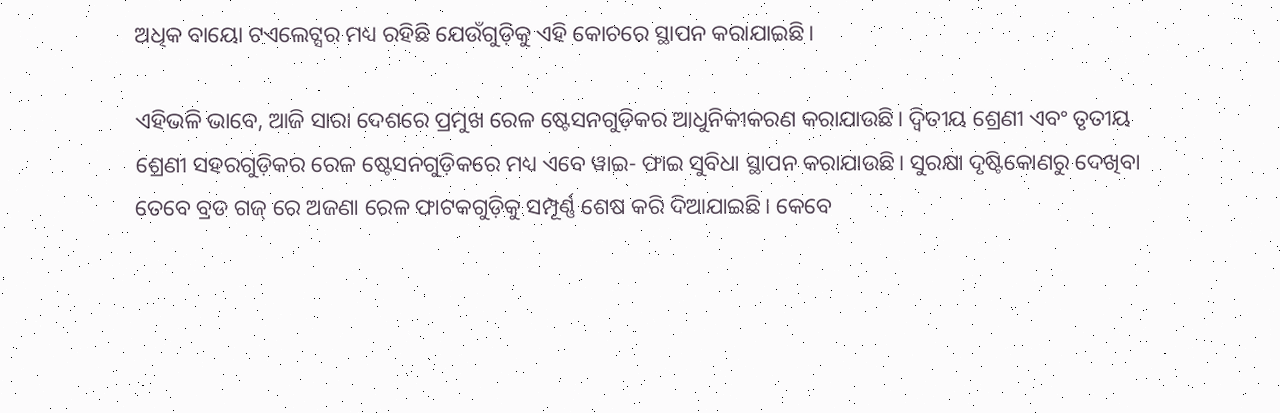ଅଧିକ ବାୟୋ ଟଏଲେଟ୍ସର ମଧ୍ୟ ରହିଛି ଯେଉଁଗୁଡ଼ିକୁ ଏହି କୋଚରେ ସ୍ଥାପନ କରାଯାଇଛି।

ଏହିଭଳି ଭାବେ, ଆଜି ସାରା ଦେଶରେ ପ୍ରମୁଖ ରେଳ ଷ୍ଟେସନଗୁଡ଼ିକର ଆଧୁନିକୀକରଣ କରାଯାଉଛି। ଦ୍ୱିତୀୟ ଶ୍ରେଣୀ ଏବଂ ତୃତୀୟ ଶ୍ରେଣୀ ସହରଗୁଡ଼ିକର ରେଳ ଷ୍ଟେସନଗୁଡ଼ିକରେ ମଧ୍ୟ ଏବେ ୱାଇ- ଫାଇ ସୁବିଧା ସ୍ଥାପନ କରାଯାଉଛି। ସୁରକ୍ଷା ଦୃଷ୍ଟିକୋଣରୁ ଦେଖିବା ତେବେ ବ୍ରଡ ଗଜ୍‍ ରେ ଅଜଣା ରେଳ ଫାଟକଗୁଡ଼ିକୁ ସମ୍ପୂର୍ଣ୍ଣ ଶେଷ କରି ଦିଆଯାଇଛି। କେବେ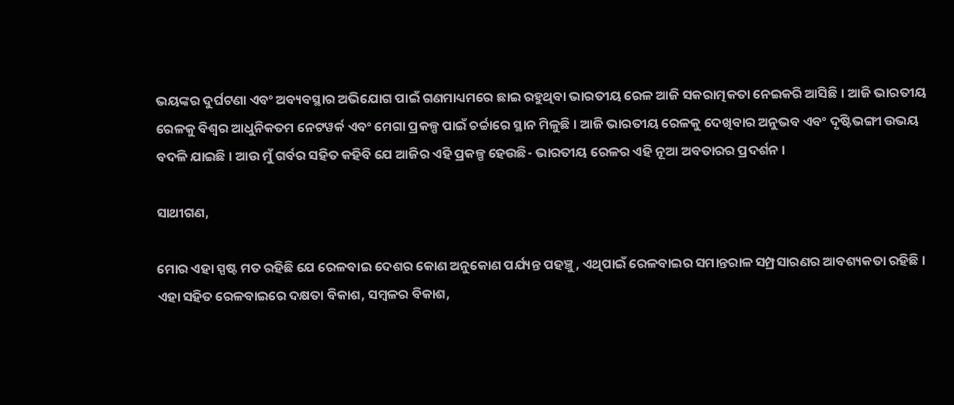ଭୟଙ୍କର ଦୁର୍ଘଟଣା ଏବଂ ଅବ୍ୟବସ୍ଥାର ଅଭିଯୋଗ ପାଇଁ ଗଣମାଧ୍ୟମରେ ଛାଇ ରହୁଥିବା ଭାରତୀୟ ରେଳ ଆଜି ସକରାତ୍ମକତା ନେଇକରି ଆସିଛି। ଆଜି ଭାରତୀୟ ରେଳକୁ ବିଶ୍ୱର ଆଧୁନିକତମ ନେଟୱର୍କ ଏବଂ ମେଗା ପ୍ରକଳ୍ପ ପାଇଁ ଚର୍ଚ୍ଚାରେ ସ୍ଥାନ ମିଳୁଛି। ଆଜି ଭାରତୀୟ ରେଳକୁ ଦେଖିବାର ଅନୁଭବ ଏବଂ ଦୃଷ୍ଟିଭଙ୍ଗୀ ଉଭୟ ବଦଳି ଯାଇଛି। ଆଉ ମୁଁ ଗର୍ବର ସହିତ କହିବି ଯେ ଆଜିର ଏହି ପ୍ରକଳ୍ପ ହେଉଛି- ଭାରତୀୟ ରେଳର ଏହି ନୂଆ ଅବତାରର ପ୍ରଦର୍ଶନ।

ସାଥୀଗଣ,

ମୋର ଏହା ସ୍ପଷ୍ଟ ମତ ରହିଛି ଯେ ରେଳବାଇ ଦେଶର କୋଣ ଅନୁକୋଣ ପର୍ଯ୍ୟନ୍ତ ପହଞ୍ଚୁ, ଏଥିପାଇଁ ରେଳବାଇର ସମାନ୍ତରାଳ ସମ୍ପ୍ରସାରଣର ଆବଶ୍ୟକତା ରହିଛି। ଏହା ସହିତ ରେଳବାଇରେ ଦକ୍ଷତା ବିକାଶ, ସମ୍ବଳର ବିକାଶ,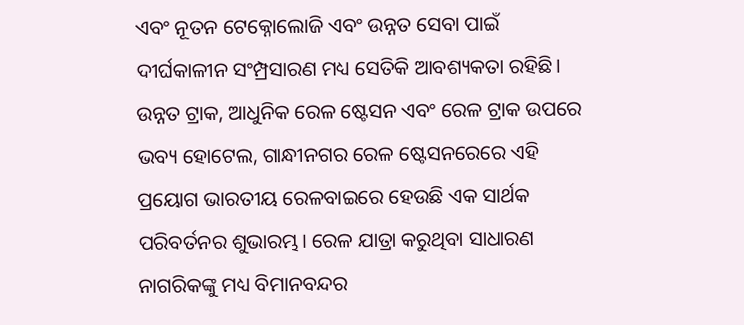ଏବଂ ନୂତନ ଟେକ୍ନୋଲୋଜି ଏବଂ ଉନ୍ନତ ସେବା ପାଇଁ ଦୀର୍ଘକାଳୀନ ସଂମ୍ପ୍ରସାରଣ ମଧ୍ୟ ସେତିକି ଆବଶ୍ୟକତା ରହିଛି। ଉନ୍ନତ ଟ୍ରାକ, ଆଧୁନିକ ରେଳ ଷ୍ଟେସନ ଏବଂ ରେଳ ଟ୍ରାକ ଉପରେ ଭବ୍ୟ ହୋଟେଲ, ଗାନ୍ଧୀନଗର ରେଳ ଷ୍ଟେସନରେରେ ଏହି ପ୍ରୟୋଗ ଭାରତୀୟ ରେଳବାଇରେ ହେଉଛି ଏକ ସାର୍ଥକ ପରିବର୍ତନର ଶୁଭାରମ୍ଭ। ରେଳ ଯାତ୍ରା କରୁଥିବା ସାଧାରଣ ନାଗରିକଙ୍କୁ ମଧ୍ୟ ବିମାନବନ୍ଦର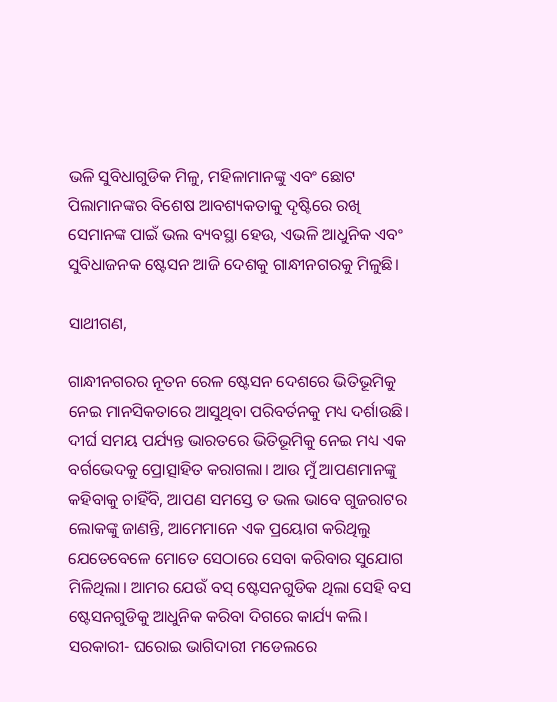ଭଳି ସୁବିଧାଗୁଡିକ ମିଳୁ, ମହିଳାମାନଙ୍କୁ ଏବଂ ଛୋଟ ପିଲାମାନଙ୍କର ବିଶେଷ ଆବଶ୍ୟକତାକୁ ଦୃଷ୍ଟିରେ ରଖି ସେମାନଙ୍କ ପାଇଁ ଭଲ ବ୍ୟବସ୍ଥା ହେଉ, ଏଭଳି ଆଧୁନିକ ଏବଂ ସୁବିଧାଜନକ ଷ୍ଟେସନ ଆଜି ଦେଶକୁ ଗାନ୍ଧୀନଗରକୁ ମିଳୁଛି।

ସାଥୀଗଣ,

ଗାନ୍ଧୀନଗରର ନୂତନ ରେଳ ଷ୍ଟେସନ ଦେଶରେ ଭିତିଭୂମିକୁ ନେଇ ମାନସିକତାରେ ଆସୁଥିବା ପରିବର୍ତନକୁ ମଧ୍ୟ ଦର୍ଶାଉଛି। ଦୀର୍ଘ ସମୟ ପର୍ଯ୍ୟନ୍ତ ଭାରତରେ ଭିତିଭୂମିକୁ ନେଇ ମଧ୍ୟ ଏକ ବର୍ଗଭେଦକୁ ପ୍ରୋତ୍ସାହିତ କରାଗଲା। ଆଉ ମୁଁ ଆପଣମାନଙ୍କୁ କହିବାକୁ ଚାହିଁବି, ଆପଣ ସମସ୍ତେ ତ ଭଲ ଭାବେ ଗୁଜରାଟର ଲୋକଙ୍କୁ ଜାଣନ୍ତି, ଆମେମାନେ ଏକ ପ୍ରୟୋଗ କରିଥିଲୁ ଯେତେବେଳେ ମୋତେ ସେଠାରେ ସେବା କରିବାର ସୁଯୋଗ ମିଳିଥିଲା। ଆମର ଯେଉଁ ବସ୍‍ ଷ୍ଟେସନଗୁଡିକ ଥିଲା ସେହି ବସ ଷ୍ଟେସନଗୁଡିକୁ ଆଧୁନିକ କରିବା ଦିଗରେ କାର୍ଯ୍ୟ କଲି। ସରକାରୀ- ଘରୋଇ ଭାଗିଦାରୀ ମଡେଲରେ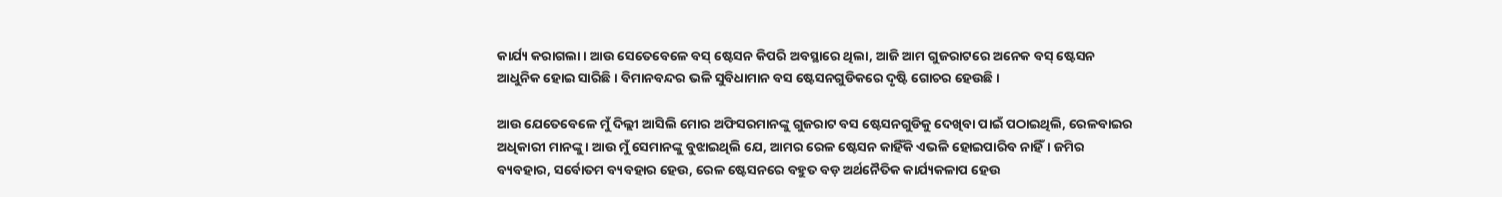କାର୍ଯ୍ୟ କରାଗଲା। ଆଉ ସେତେବେଳେ ବସ୍‍ ଷ୍ଟେସନ କିପରି ଅବସ୍ଥାରେ ଥିଲା, ଆଜି ଆମ ଗୁଜରାଟରେ ଅନେକ ବସ୍‍ ଷ୍ଟେସନ ଆଧୁନିକ ହୋଇ ସାରିଛି। ବିମାନବନ୍ଦର ଭଳି ସୁବିଧାମାନ ବସ ଷ୍ଟେସନଗୁଡିକରେ ଦୃଷ୍ଟି ଗୋଚର ହେଉଛି।

ଆଉ ଯେତେବେଳେ ମୁଁ ଦିଲ୍ଲୀ ଆସିଲି ମୋର ଅଫିସରମାନଙ୍କୁ ଗୁଜରାଟ ବସ ଷ୍ଟେସନଗୁଡିକୁ ଦେଖିବା ପାଇଁ ପଠାଇଥିଲି, ରେଳବାଇର ଅଧିକାରୀ ମାନଙ୍କୁ। ଆଉ ମୁଁ ସେମାନଙ୍କୁ ବୁଝାଇଥିଲି ଯେ, ଆମର ରେଳ ଷ୍ଟେସନ କାହିଁକି ଏଭଳି ହୋଇପାରିବ ନାହିଁ। ଜମିର ବ୍ୟବହାର, ସର୍ବୋତମ ବ୍ୟବହାର ହେଉ, ରେଳ ଷ୍ଟେସନରେ ବହୁତ ବଡ଼ ଅର୍ଥନୈତିକ କାର୍ଯ୍ୟକଳାପ ହେଉ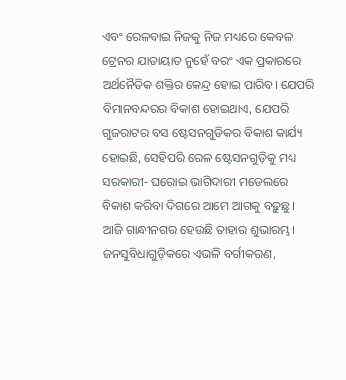ଏବଂ ରେଳବାଇ ନିଜକୁ ନିଜ ମଧ୍ୟରେ କେବଳ ଟ୍ରେନର ଯାତାୟାତ ନୁହେଁ ବରଂ ଏକ ପ୍ରକାରରେ ଅର୍ଥନୈତିକ ଶକ୍ତିର କେନ୍ଦ୍ର ହୋଇ ପାରିବ। ଯେପରି ବିମାନବନ୍ଦରର ବିକାଶ ହୋଇଥାଏ, ଯେପରି ଗୁଜରାଟର ବସ ଷ୍ଟେସନଗୁଡିକର ବିକାଶ କାର୍ଯ୍ୟ ହୋଇଛି, ସେହିପରି ରେଳ ଷ୍ଟେସନଗୁଡ଼ିକୁ ମଧ୍ୟ ସରକାରୀ- ଘରୋଇ ଭାଗିଦାରୀ ମଡେଲରେ ବିକାଶ କରିବା ଦିଗରେ ଆମେ ଆଗକୁ ବଢ଼ୁଛୁ। ଆଜି ଗାନ୍ଧୀନଗର ହେଉଛି ତାହାର ଶୁଭାରମ୍ଭ। ଜନସୁବିଧାଗୁଡ଼ିକରେ ଏଭଳି ବର୍ଗୀକରଣ,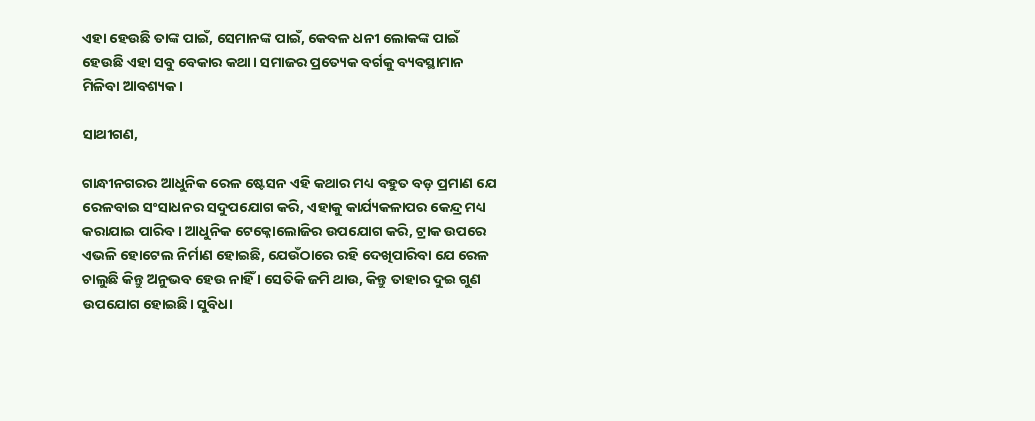ଏହା ହେଉଛି ତାଙ୍କ ପାଇଁ, ସେମାନଙ୍କ ପାଇଁ, କେବଳ ଧନୀ ଲୋକଙ୍କ ପାଇଁ ହେଉଛି ଏହା ସବୁ ବେକାର କଥା। ସମାଜର ପ୍ରତ୍ୟେକ ବର୍ଗକୁ ବ୍ୟବସ୍ଥାମାନ ମିଳିବା ଆବଶ୍ୟକ।

ସାଥୀଗଣ,

ଗାନ୍ଧୀନଗରର ଆଧୁନିକ ରେଳ ଷ୍ଟେସନ ଏହି କଥାର ମଧ୍ୟ ବହୁତ ବଡ଼ ପ୍ରମାଣ ଯେ ରେଳବାଇ ସଂସାଧନର ସଦୁପଯୋଗ କରି, ଏହାକୁ କାର୍ଯ୍ୟକଳାପର କେନ୍ଦ୍ର ମଧ୍ୟ କରାଯାଇ ପାରିବ। ଆଧୁନିକ ଟେକ୍ନୋଲୋଜିର ଉପଯୋଗ କରି, ଟ୍ରାକ ଉପରେ ଏଭଳି ହୋଟେଲ ନିର୍ମାଣ ହୋଇଛି, ଯେଉଁଠାରେ ରହି ଦେଖିପାରିବା ଯେ ରେଳ ଚାଲୁଛି କିନ୍ତୁ ଅନୁଭବ ହେଉ ନାହିଁ । ସେତିକି ଜମି ଥାଉ, କିନ୍ତୁ ତାହାର ଦୁଇ ଗୁଣ ଉପଯୋଗ ହୋଇଛି। ସୁବିଧା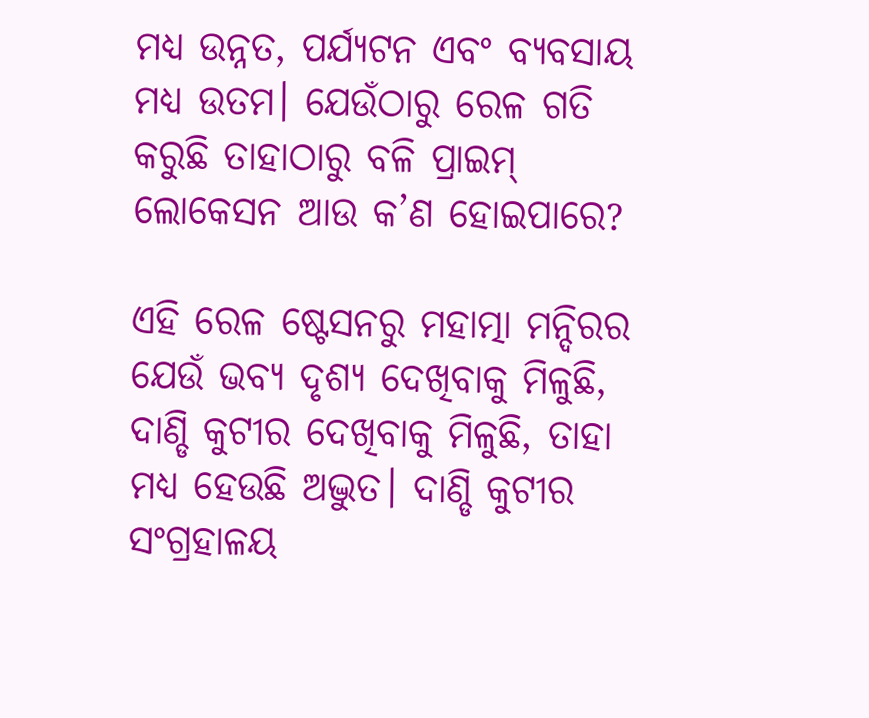ମଧ୍ୟ ଉନ୍ନତ, ପର୍ଯ୍ୟଟନ ଏବଂ ବ୍ୟବସାୟ ମଧ୍ୟ ଉତମ। ଯେଉଁଠାରୁ ରେଳ ଗତି କରୁଛି ତାହାଠାରୁ ବଳି ପ୍ରାଇମ୍‍ ଲୋକେସନ ଆଉ କ’ଣ ହୋଇପାରେ?

ଏହି ରେଳ ଷ୍ଟେସନରୁ ମହାତ୍ମା ମନ୍ଦିରର ଯେଉଁ ଭବ୍ୟ ଦୃଶ୍ୟ ଦେଖିବାକୁ ମିଳୁଛି, ଦାଣ୍ଡି କୁଟୀର ଦେଖିବାକୁ ମିଳୁଛି, ତାହା ମଧ୍ୟ ହେଉଛି ଅଦ୍ଭୁତ। ଦାଣ୍ଡି କୁଟୀର ସଂଗ୍ରହାଳୟ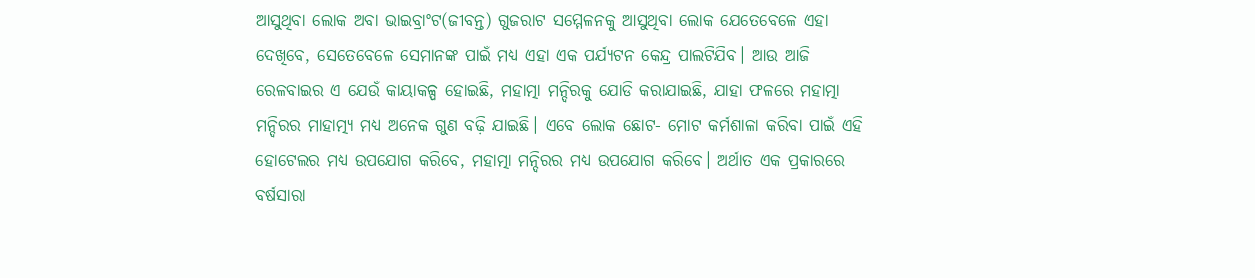ଆସୁଥିବା ଲୋକ ଅବା ଭାଇବ୍ରାଂଟ(ଜୀବନ୍ତ) ଗୁଜରାଟ ସମ୍ମେଳନକୁ ଆସୁଥିବା ଲୋକ ଯେତେବେଳେ ଏହା ଦେଖିବେ, ସେତେବେଳେ ସେମାନଙ୍କ ପାଇଁ ମଧ୍ୟ ଏହା ଏକ ପର୍ଯ୍ୟଟନ କେନ୍ଦ୍ର ପାଲଟିଯିବ। ଆଉ ଆଜି ରେଳବାଇର ଏ ଯେଉଁ କାୟାକଳ୍ପ ହୋଇଛି, ମହାତ୍ମା ମନ୍ଦିରକୁ ଯୋଡି କରାଯାଇଛି, ଯାହା ଫଳରେ ମହାତ୍ମା ମନ୍ଦିରର ମାହାତ୍ମ୍ୟ ମଧ୍ୟ ଅନେକ ଗୁଣ ବଢ଼ି ଯାଇଛି। ଏବେ ଲୋକ ଛୋଟ- ମୋଟ କର୍ମଶାଳା କରିବା ପାଇଁ ଏହି ହୋଟେଲର ମଧ୍ୟ ଉପଯୋଗ କରିବେ, ମହାତ୍ମା ମନ୍ଦିରର ମଧ୍ୟ ଉପଯୋଗ କରିବେ। ଅର୍ଥାତ ଏକ ପ୍ରକାରରେ ବର୍ଷସାରା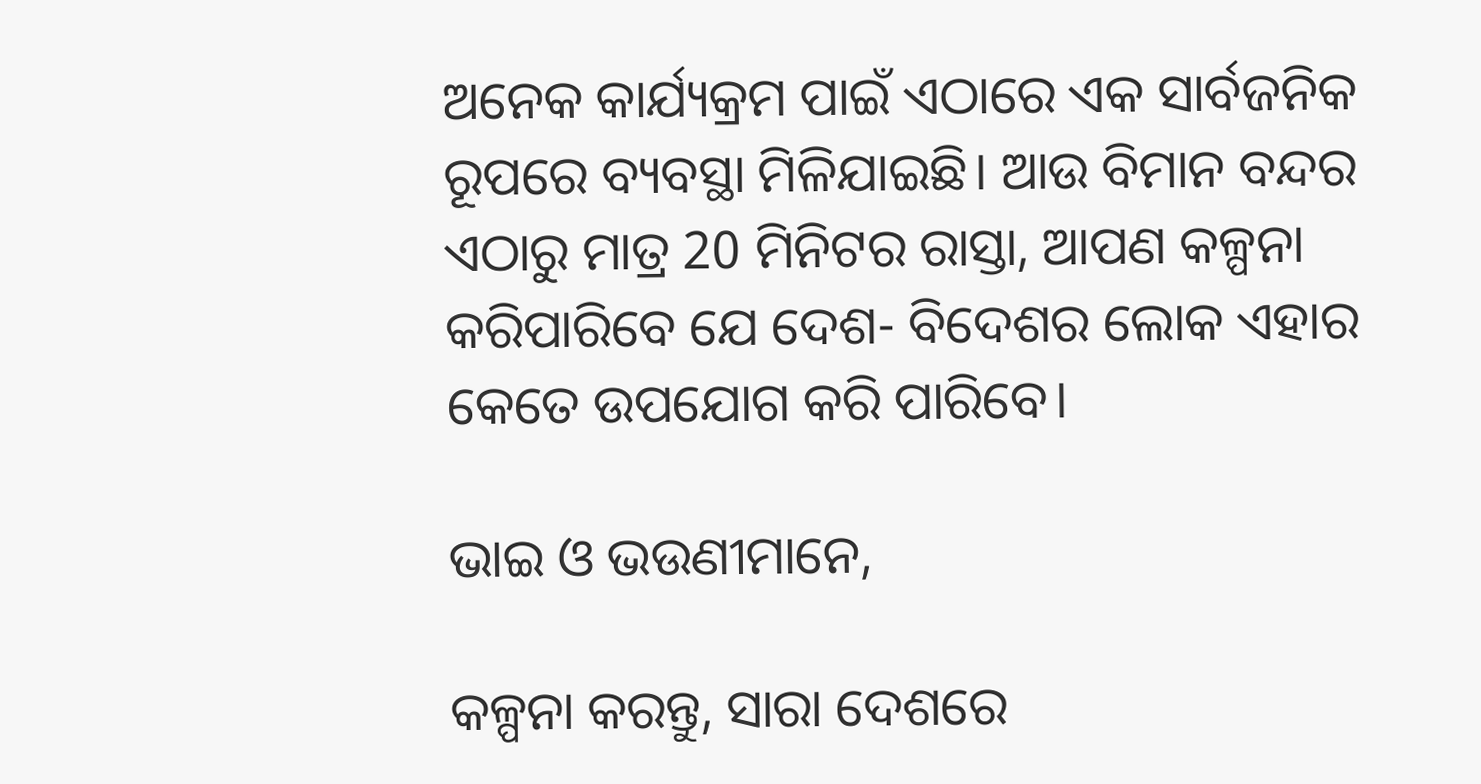ଅନେକ କାର୍ଯ୍ୟକ୍ରମ ପାଇଁ ଏଠାରେ ଏକ ସାର୍ବଜନିକ ରୂପରେ ବ୍ୟବସ୍ଥା ମିଳିଯାଇଛି। ଆଉ ବିମାନ ବନ୍ଦର ଏଠାରୁ ମାତ୍ର 20 ମିନିଟର ରାସ୍ତା, ଆପଣ କଳ୍ପନା କରିପାରିବେ ଯେ ଦେଶ- ବିଦେଶର ଲୋକ ଏହାର କେତେ ଉପଯୋଗ କରି ପାରିବେ।

ଭାଇ ଓ ଭଉଣୀମାନେ,

କଳ୍ପନା କରନ୍ତୁ, ସାରା ଦେଶରେ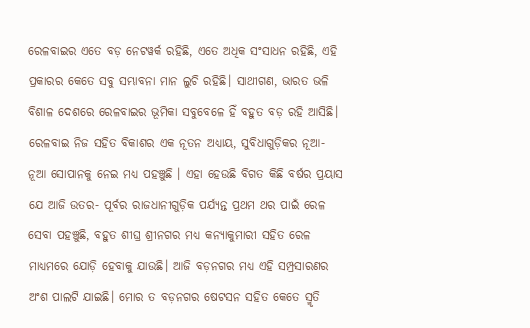ରେଳବାଇର ଏତେ ବଡ଼ ନେଟୱର୍କ ରହିଛି, ଏତେ ଅଧିକ ସଂସାଧନ ରହିଛି, ଏହି ପ୍ରକାରର କେତେ ସବୁ ସମ୍ଭାବନା ମାନ ଲୁଚି ରହିଛି। ସାଥୀଗଣ, ଭାରତ ଭଳି ବିଶାଳ ଦେଶରେ ରେଳବାଇର ଭୂମିକା ସବୁବେଳେ ହିଁ ବହୁତ ବଡ଼ ରହି ଆସିଛି। ରେଳବାଇ ନିଜ ସହିତ ବିକାଶର ଏକ ନୂତନ ଅଧ୍ୟାୟ, ସୁବିଧାଗୁଡ଼ିକର ନୂଆ- ନୂଆ ସୋପାନକୁ ନେଇ ମଧ୍ୟ ପହଞ୍ଚୁଛି । ଏହା ହେଉଛି ବିଗତ କିଛି ବର୍ଷର ପ୍ରୟାସ ଯେ ଆଜି ଉତର- ପୂର୍ବର ରାଜଧାନୀଗୁଡ଼ିକ ପର୍ଯ୍ୟନ୍ତ ପ୍ରଥମ ଥର ପାଇଁ ରେଳ ସେବା ପହଞ୍ଚୁଛି, ବହୁତ ଶୀଘ୍ର ଶ୍ରୀନଗର ମଧ୍ୟ କନ୍ୟାକୁମାରୀ ସହିତ ରେଳ ମାଧ୍ୟମରେ ଯୋଡ଼ି ହେବାକୁ ଯାଉଛି। ଆଜି ବଡ଼ନଗର ମଧ୍ୟ ଏହି ସମ୍ପ୍ରସାରଣର ଅଂଶ ପାଲଟି ଯାଇଛି। ମୋର ତ ବଡ଼ନଗର ଷେଟସନ ସହିତ କେତେ ସ୍ମୃତି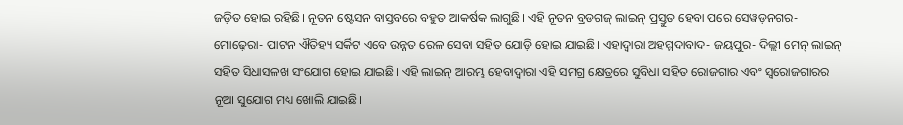ଜଡ଼ିତ ହୋଇ ରହିଛି। ନୂତନ ଷ୍ଟେସନ ବାସ୍ତବରେ ବହୁତ ଆକର୍ଷକ ଲାଗୁଛି। ଏହି ନୂତନ ବ୍ରଡଗଜ୍‍ ଲାଇନ୍‍ ପ୍ରସ୍ତୁତ ହେବା ପରେ ସେୱଡ଼ନଗର- ମୋଢ଼େରା- ପାଟନ ଐତିହ୍ୟ ସର୍କିଟ ଏବେ ଉନ୍ନତ ରେଳ ସେବା ସହିତ ଯୋଡ଼ି ହୋଇ ଯାଇଛି। ଏହାଦ୍ୱାରା ଅହମ୍ମଦାବାଦ- ଜୟପୁର- ଦିଲ୍ଲୀ ମେନ୍‍ ଲାଇନ୍‍ ସହିତ ସିଧାସଳଖ ସଂଯୋଗ ହୋଇ ଯାଇଛି। ଏହି ଲାଇନ୍‍ ଆରମ୍ଭ ହେବାଦ୍ୱାରା ଏହି ସମଗ୍ର କ୍ଷେତ୍ରରେ ସୁବିଧା ସହିତ ରୋଜଗାର ଏବଂ ସ୍ୱରୋଜଗାରର ନୂଆ ସୁଯୋଗ ମଧ୍ୟ ଖୋଲି ଯାଇଛି।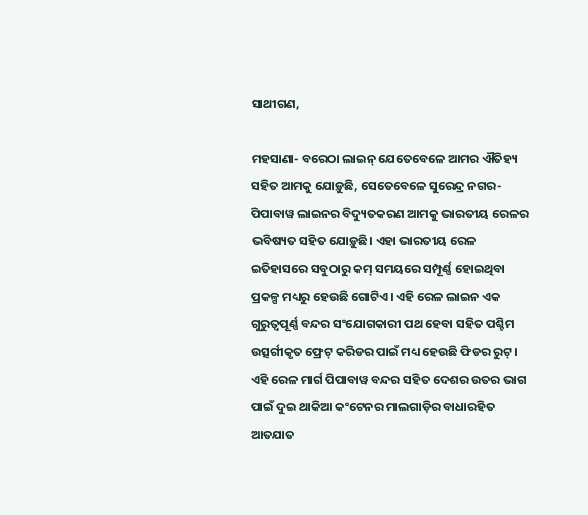ସାଥୀଗଣ,

ମହସାଣା- ବରେଠା ଲାଇନ୍‍ ଯେତେବେଳେ ଆମର ଐତିହ୍ୟ ସହିତ ଆମକୁ ଯୋଡ଼ୁଛି, ସେତେବେଳେ ସୁରେନ୍ଦ୍ର ନଗର- ପିପାବାୱ ଲାଇନର ବିଦ୍ୟୁତକରଣ ଆମକୁ ଭାରତୀୟ ରେଳର ଭବିଷ୍ୟତ ସହିତ ଯୋଡ଼ୁଛି। ଏହା ଭାରତୀୟ ରେଳ ଇତିହାସରେ ସବୁଠାରୁ କମ୍‍ ସମୟରେ ସମ୍ପୂର୍ଣ୍ଣ ହୋଇଥିବା ପ୍ରକଳ୍ପ ମଧ୍ୟରୁ ହେଉଛି ଗୋଟିଏ। ଏହି ରେଳ ଲାଇନ ଏକ ଗୁରୁତ୍ୱପୂର୍ଣ୍ଣ ବନ୍ଦର ସଂଯୋଗକାରୀ ପଥ ହେବା ସହିତ ପଶ୍ଚିମ ଉତ୍ସର୍ଗୀକୃତ ଫ୍ରେଟ୍‍ କରିଡର ପାଇଁ ମଧ୍ୟ ହେଉଛି ଫିଡର ରୁଟ୍‍। ଏହି ରେଳ ମାର୍ଗ ପିପାବାୱ ବନ୍ଦର ସହିତ ଦେଶର ଉତର ଭାଗ ପାଇଁ ଦୁଇ ଥାକିଆ କଂଟେନର ମାଲଗାଡ଼ିର ବାଧାରହିତ ଆତଯାତ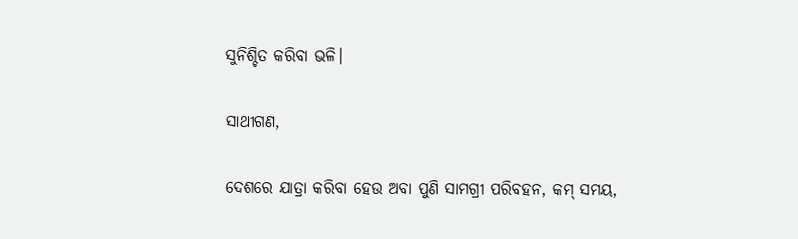ସୁନିଶ୍ଚିତ କରିବା ଭଳି।

ସାଥୀଗଣ,

ଦେଶରେ ଯାତ୍ରା କରିବା ହେଉ ଅବା ପୁଣି ସାମଗ୍ରୀ ପରିବହନ, କମ୍‍ ସମୟ,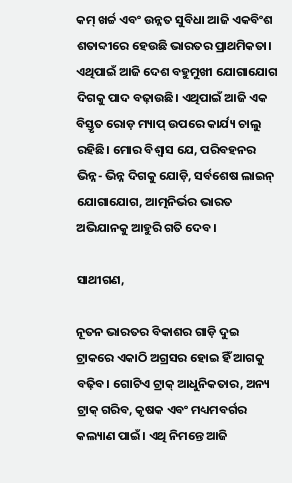କମ୍‍ ଖର୍ଚ୍ଚ ଏବଂ ଉନ୍ନତ ସୁବିଧା ଆଜି ଏକବିଂଶ ଶତାବ୍ଦୀରେ ହେଉଛି ଭାରତର ପ୍ରାଥମିକତା। ଏଥିପାଇଁ ଆଜି ଦେଶ ବହୁମୁଖୀ ଯୋଗାଯୋଗ ଦିଗକୁ ପାଦ ବଢ଼ାଉଛି। ଏଥିପାଇଁ ଆଜି ଏକ ବିସ୍ତୃତ ରୋଡ଼ ମ୍ୟାପ୍‍ ଉପରେ କାର୍ଯ୍ୟ ଚାଲୁ ରହିଛି। ମୋର ବିଶ୍ୱାସ ଯେ, ପରିବହନର ଭିନ୍ନ- ଭିନ୍ନ ଦିଗକୁ ଯୋଡ଼ି, ସର୍ବଶେଷ ଲାଇନ୍‍ ଯୋଗାଯୋଗ, ଆତ୍ମନିର୍ଭର ଭାରତ ଅଭିଯାନକୁ ଆହୁରି ଗତି ଦେବ।

ସାଥୀଗଣ,

ନୂତନ ଭାରତର ବିକାଶର ଗାଡ଼ି ଦୁଇ ଟ୍ରାକରେ ଏକାଠି ଅଗ୍ରସର ହୋଇ ହିଁ ଆଗକୁ ବଢ଼ିବ। ଗୋଟିଏ ଟ୍ରାକ୍‍ ଆଧୁନିକତାର, ଅନ୍ୟ ଟ୍ରାକ୍‍ ଗରିବ, କୃଷକ ଏବଂ ମଧ୍ୟମବର୍ଗର କଲ୍ୟାଣ ପାଇଁ। ଏଥି ନିମନ୍ତେ ଆଜି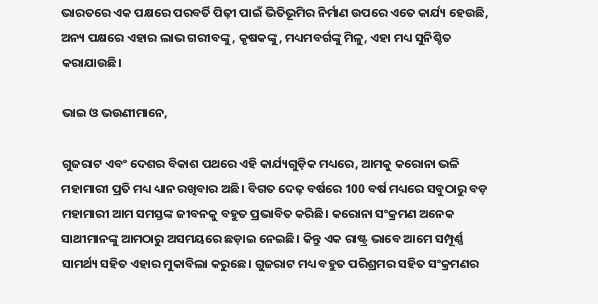ଭାରତରେ ଏକ ପକ୍ଷରେ ପରବର୍ତି ପିଢ଼ୀ ପାଇଁ ଭିତିଭୂମିର ନିର୍ମାଣ ଉପରେ ଏତେ କାର୍ଯ୍ୟ ହେଉଛି, ଅନ୍ୟ ପକ୍ଷରେ ଏହାର ଲାଭ ଗରୀବଙ୍କୁ, କୃଷକଙ୍କୁ, ମଧ୍ୟମବର୍ଗଙ୍କୁ ମିଳୁ, ଏହା ମଧ୍ୟ ସୁନିଶ୍ଚିତ କରାଯାଉଛି।

ଭାଇ ଓ ଭଉଣୀମାନେ,

ଗୁଜରାଟ ଏବଂ ଦେଶର ବିକାଶ ପଥରେ ଏହି କାର୍ଯ୍ୟଗୁଡ଼ିକ ମଧ୍ୟରେ, ଆମକୁ କରୋନା ଭଳି ମହାମାରୀ ପ୍ରତି ମଧ୍ୟ ଧ୍ୟାନ ରଖିବାର ଅଛି। ବିଗତ ଦେଢ଼ ବର୍ଷରେ 100 ବର୍ଷ ମଧ୍ୟରେ ସବୁଠାରୁ ବଡ଼ ମହାମାରୀ ଆମ ସମସ୍ତଙ୍କ ଜୀବନକୁ ବହୁତ ପ୍ରଭାବିତ କରିଛି। କରୋନା ସଂକ୍ରମଣ ଅନେକ ସାଥୀମାନଙ୍କୁ ଆମଠାରୁ ଅସମୟରେ ଛଡ଼ାଇ ନେଇଛି। କିନ୍ତୁ ଏକ ରାଷ୍ଟ୍ର ଭାବେ ଆମେ ସମ୍ପୂର୍ଣ୍ଣ ସାମର୍ଥ୍ୟ ସହିତ ଏହାର ମୁକାବିଲା କରୁଛେ। ଗୁଜରାଟ ମଧ୍ୟ ବହୁତ ପରିଶ୍ରମର ସହିତ ସଂକ୍ରମଣର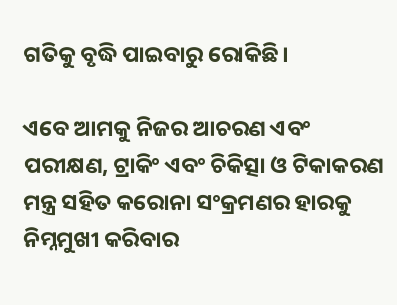ଗତିକୁ ବୃଦ୍ଧି ପାଇବାରୁ ରୋକିଛି।

ଏବେ ଆମକୁ ନିଜର ଆଚରଣ ଏବଂ ପରୀକ୍ଷଣ, ଟ୍ରାକିଂ ଏବଂ ଚିକିତ୍ସା ଓ ଟିକାକରଣ ମନ୍ତ୍ର ସହିତ କରୋନା ସଂକ୍ରମଣର ହାରକୁ ନିମ୍ନମୁଖୀ କରିବାର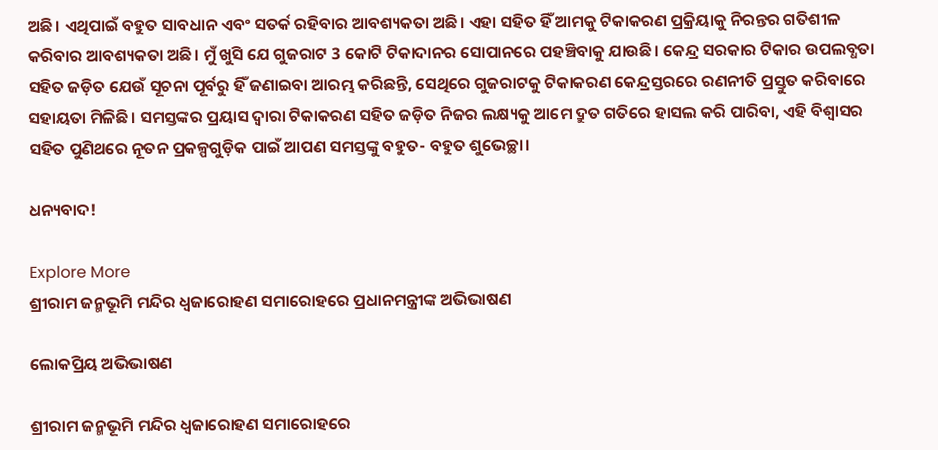ଅଛି। ଏଥିପାଇଁ ବହୁତ ସାବଧାନ ଏବଂ ସତର୍କ ରହିବାର ଆବଶ୍ୟକତା ଅଛି। ଏହା ସହିତ ହିଁ ଆମକୁ ଟିକାକରଣ ପ୍ରକ୍ରିୟାକୁ ନିରନ୍ତର ଗତିଶୀଳ କରିବାର ଆବଶ୍ୟକତା ଅଛି। ମୁଁ ଖୁସି ଯେ ଗୁଜରାଟ 3 କୋଟି ଟିକାଦାନର ସୋପାନରେ ପହଞ୍ଚିବାକୁ ଯାଉଛି। କେନ୍ଦ୍ର ସରକାର ଟିକାର ଉପଲବ୍ଧତା ସହିତ ଜଡ଼ିତ ଯେଉଁ ସୂଚନା ପୂର୍ବରୁ ହିଁ ଜଣାଇବା ଆରମ୍ଭ କରିଛନ୍ତି, ସେଥିରେ ଗୁଜରାଟକୁ ଟିକାକରଣ କେନ୍ଦ୍ରସ୍ତରରେ ରଣନୀତି ପ୍ରସ୍ତୁତ କରିବାରେ ସହାୟତା ମିଳିଛି। ସମସ୍ତଙ୍କର ପ୍ରୟାସ ଦ୍ୱାରା ଟିକାକରଣ ସହିତ ଜଡ଼ିତ ନିଜର ଲକ୍ଷ୍ୟକୁ ଆମେ ଦ୍ରୁତ ଗତିରେ ହାସଲ କରି ପାରିବା, ଏହି ବିଶ୍ୱାସର ସହିତ ପୁଣିଥରେ ନୂତନ ପ୍ରକଳ୍ପଗୁଡ଼ିକ ପାଇଁ ଆପଣ ସମସ୍ତଙ୍କୁ ବହୁତ- ବହୁତ ଶୁଭେଚ୍ଛା।

ଧନ୍ୟବାଦ!

Explore More
ଶ୍ରୀରାମ ଜନ୍ମଭୂମି ମନ୍ଦିର ଧ୍ଵଜାରୋହଣ ସମାରୋହରେ ପ୍ରଧାନମନ୍ତ୍ରୀଙ୍କ ଅଭିଭାଷଣ

ଲୋକପ୍ରିୟ ଅଭିଭାଷଣ

ଶ୍ରୀରାମ ଜନ୍ମଭୂମି ମନ୍ଦିର ଧ୍ଵଜାରୋହଣ ସମାରୋହରେ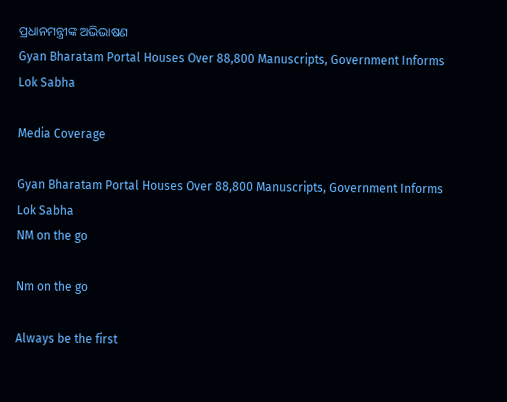ପ୍ରଧାନମନ୍ତ୍ରୀଙ୍କ ଅଭିଭାଷଣ
Gyan Bharatam Portal Houses Over 88,800 Manuscripts, Government Informs Lok Sabha

Media Coverage

Gyan Bharatam Portal Houses Over 88,800 Manuscripts, Government Informs Lok Sabha
NM on the go

Nm on the go

Always be the first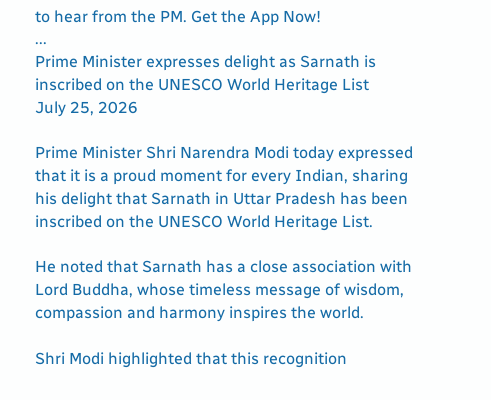to hear from the PM. Get the App Now!
...
Prime Minister expresses delight as Sarnath is inscribed on the UNESCO World Heritage List
July 25, 2026

Prime Minister Shri Narendra Modi today expressed that it is a proud moment for every Indian, sharing his delight that Sarnath in Uttar Pradesh has been inscribed on the UNESCO World Heritage List.

He noted that Sarnath has a close association with Lord Buddha, whose timeless message of wisdom, compassion and harmony inspires the world.

Shri Modi highlighted that this recognition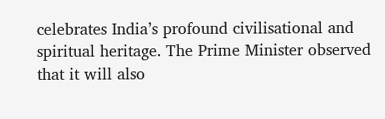celebrates India’s profound civilisational and spiritual heritage. The Prime Minister observed that it will also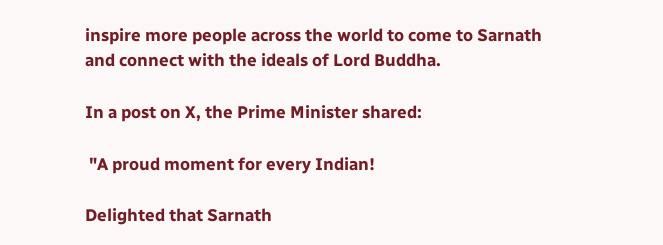inspire more people across the world to come to Sarnath and connect with the ideals of Lord Buddha.

In a post on X, the Prime Minister shared:

 "A proud moment for every Indian!

Delighted that Sarnath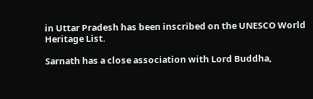in Uttar Pradesh has been inscribed on the UNESCO World Heritage List.

Sarnath has a close association with Lord Buddha,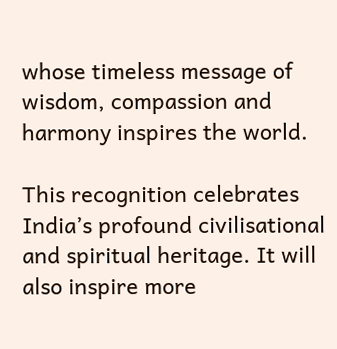whose timeless message of wisdom, compassion and harmony inspires the world.

This recognition celebrates India’s profound civilisational and spiritual heritage. It will also inspire more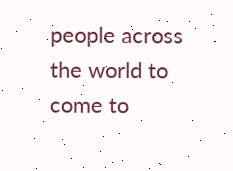people across the world to come to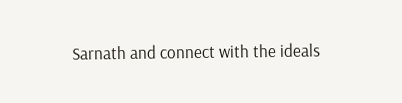Sarnath and connect with the ideals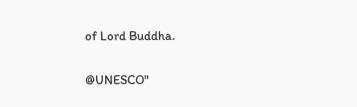of Lord Buddha.

@UNESCO"